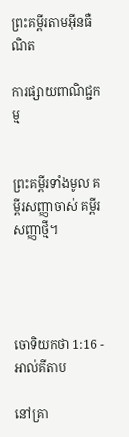ព្រះគម្ពីរតាមអ៊ីនធឺណិត

ការផ្សាយពាណិជ្ជកម្ម


ព្រះគម្ពីរទាំងមូល គម្ពីរសញ្ញាចាស់ គម្ពីរសញ្ញាថ្មី។




ចោទិយ‌កថា 1:16 - អាល់គីតាប

នៅគ្រា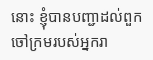នោះ ខ្ញុំបានបញ្ជាដល់ពួកចៅក្រមរបស់អ្នករា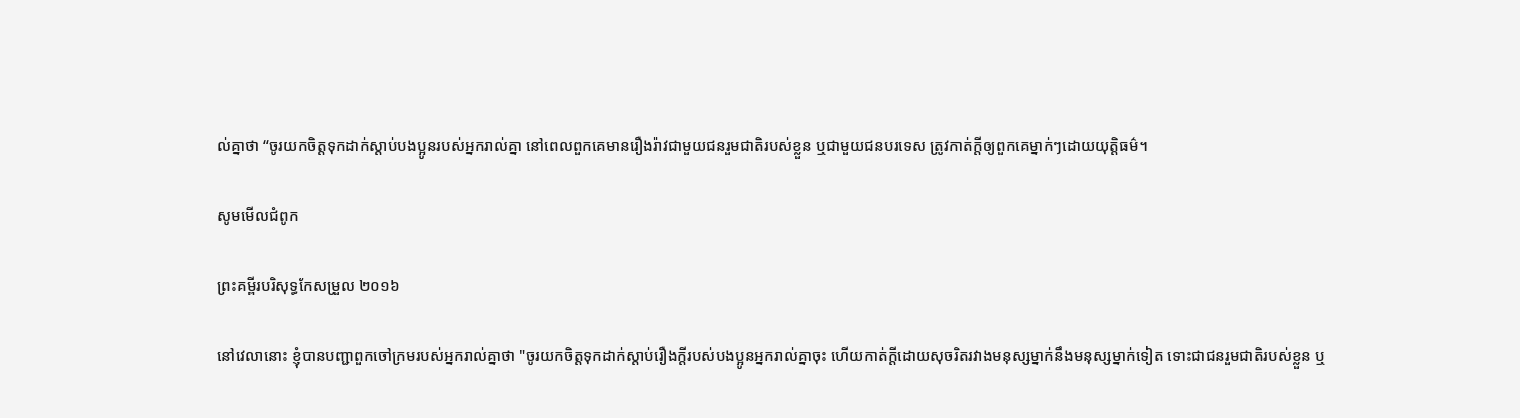ល់គ្នាថា “ចូរយកចិត្តទុកដាក់ស្តាប់បង‌ប្អូនរបស់អ្នករាល់គ្នា នៅពេលពួកគេមានរឿងរ៉ាវជាមួយជនរួមជាតិរបស់ខ្លួន ឬជាមួយជនបរទេស ត្រូវកាត់ក្តីឲ្យពួកគេម្នាក់ៗដោយយុត្តិធម៌។

សូមមើលជំពូក

ព្រះគម្ពីរបរិសុទ្ធកែសម្រួល ២០១៦

នៅវេលានោះ ខ្ញុំបានបញ្ជាពួកចៅ‌ក្រមរបស់អ្នករាល់គ្នាថា "ចូរយកចិត្តទុកដាក់ស្តាប់រឿងក្តីរបស់បងប្អូនអ្នករាល់គ្នាចុះ ហើយកាត់ក្ដីដោយសុចរិតរវាងមនុស្សម្នាក់នឹងមនុស្សម្នាក់ទៀត ទោះជាជនរួមជាតិរបស់ខ្លួន ឬ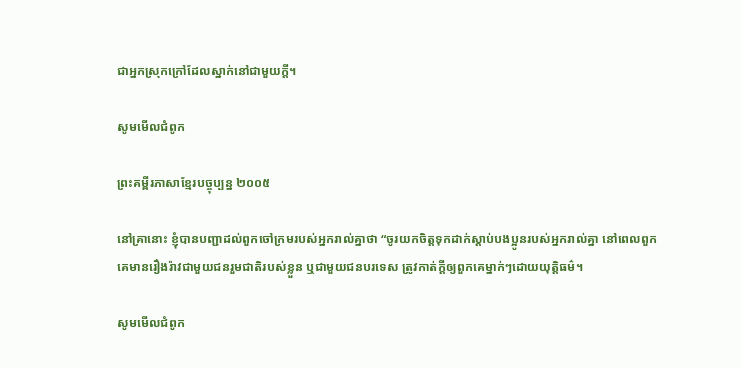ជាអ្នកស្រុកក្រៅដែលស្នាក់នៅជា‌មួយក្ដី។

សូមមើលជំពូក

ព្រះគម្ពីរភាសាខ្មែរបច្ចុប្បន្ន ២០០៥

នៅគ្រានោះ ខ្ញុំបានបញ្ជាដល់ពួកចៅ‌ក្រមរបស់អ្នករាល់គ្នាថា “ចូរយកចិត្តទុកដាក់ស្ដាប់បងប្អូនរបស់អ្នករាល់គ្នា នៅពេលពួកគេមានរឿងរ៉ាវជាមួយជនរួមជាតិរបស់ខ្លួន ឬជាមួយជនបរទេស ត្រូវកាត់ក្ដីឲ្យពួកគេម្នាក់ៗដោយយុត្តិធម៌។

សូមមើលជំពូក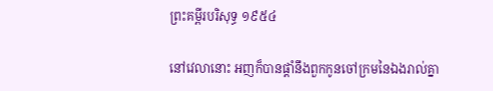ព្រះគម្ពីរបរិសុទ្ធ ១៩៥៤

នៅវេលានោះ អញក៏បានផ្តាំនឹងពួកកូនចៅ‌ក្រមនៃឯងរាល់គ្នា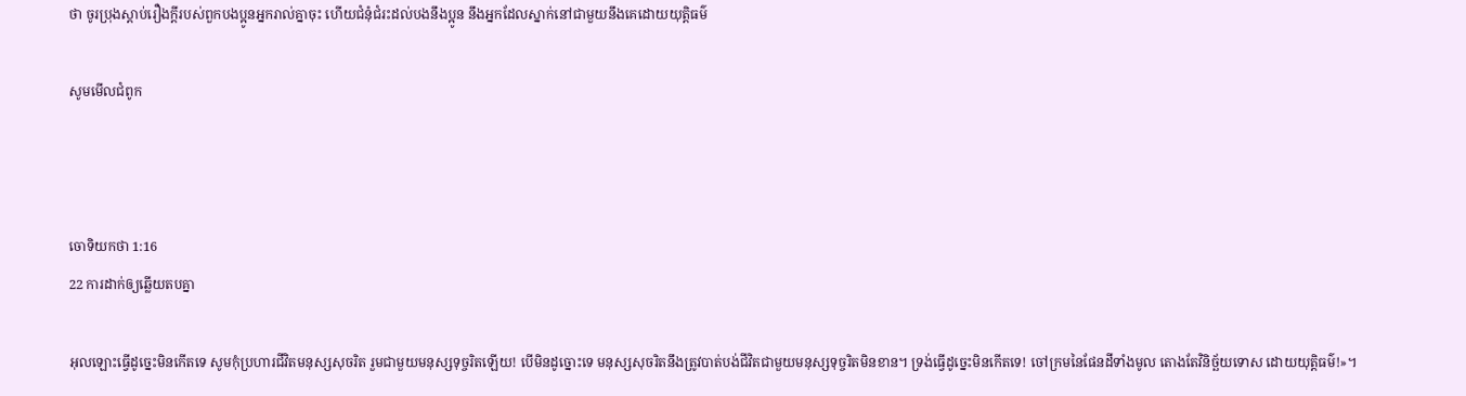ថា ចូរប្រុងស្តាប់រឿងក្តីរបស់ពួកបងប្អូនអ្នករាល់គ្នាចុះ ហើយជំនុំ‌ជំរះដល់បងនឹងប្អូន នឹងអ្នកដែលស្នាក់នៅជាមួយនឹងគេដោយយុត្តិ‌ធម៌

សូមមើលជំពូក



ចោទិយ‌កថា 1:16
22 ការដាក់ឲ្យឆ្លើយតបគ្នា

អុលឡោះធ្វើដូច្នេះមិនកើតទេ សូមកុំប្រហារជីវិតមនុស្សសុចរិត រួមជាមួយមនុស្សទុច្ចរិតឡើយ! បើមិនដូច្នោះទេ មនុស្សសុចរិតនឹងត្រូវបាត់បង់ជីវិតជាមួយមនុស្សទុច្ចរិតមិនខាន។ ទ្រង់ធ្វើដូច្នេះមិនកើតទេ! ចៅក្រមនៃផែនដីទាំងមូល តោងតែវិនិច្ឆ័យទោស ដោយយុត្តិធម៌!»។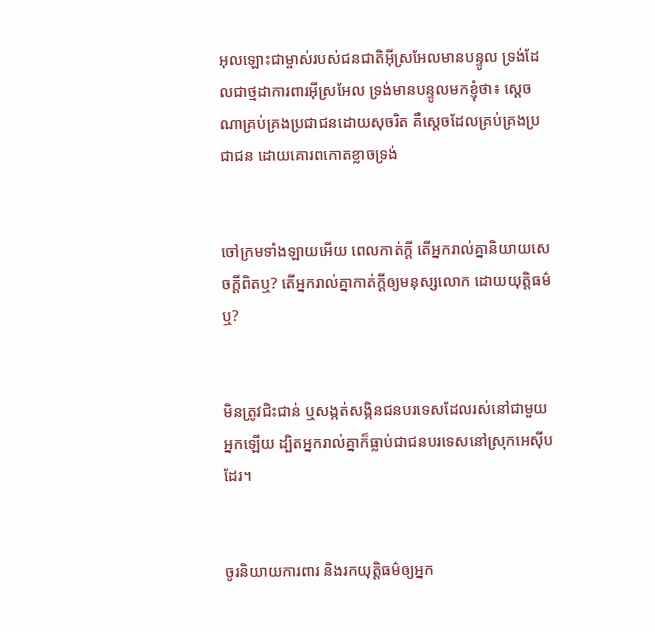អុលឡោះជាម្ចាស់របស់ជន‌ជាតិអ៊ីស្រ‌អែលមានបន្ទូល ទ្រង់ដែលជាថ្មដាការ‌ពារអ៊ីស្រ‌អែល ទ្រង់មានបន្ទូលមកខ្ញុំថា៖ ស្តេចណាគ្រប់‌គ្រងប្រជា‌ជនដោយសុចរិត គឺស្តេចដែលគ្រប់‌គ្រងប្រជា‌ជន ដោយគោរពកោតខ្លាចទ្រង់


ចៅ‌ក្រមទាំង‌ឡាយអើយ ពេលកាត់ក្ដី តើអ្នករាល់គ្នានិយាយសេចក្ដីពិតឬ? តើអ្នករាល់គ្នាកាត់ក្ដីឲ្យមនុស្សលោក ដោយយុត្តិធម៌ឬ?


មិនត្រូវជិះជាន់ ឬសង្កត់សង្កិនជនបរទេសដែលរស់នៅជាមួយអ្នកឡើយ ដ្បិតអ្នករាល់គ្នាក៏ធ្លាប់ជាជនបរទេសនៅស្រុកអេស៊ីបដែរ។


ចូរនិយាយការពារ និងរកយុត្តិធម៌ឲ្យអ្នក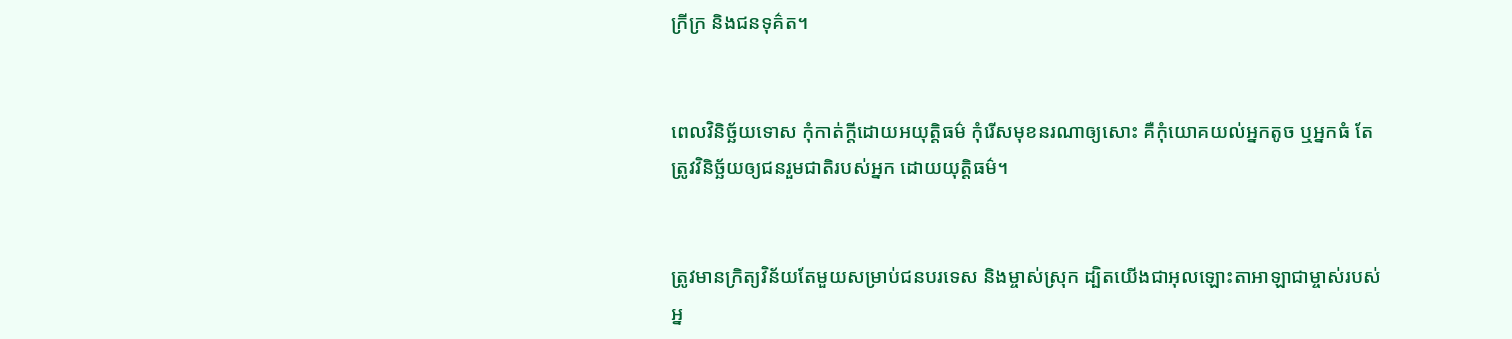ក្រីក្រ និងជនទុគ៌ត។


ពេលវិនិ‌ច្ឆ័យទោស កុំកាត់ក្តីដោយអយុត្តិ‌ធម៌ កុំរើសមុខនរណាឲ្យសោះ គឺកុំយោគយល់អ្នកតូច ឬអ្នកធំ តែត្រូវវិនិច្ឆ័យឲ្យជនរួមជាតិរបស់អ្នក ដោយយុត្តិ‌ធម៌។


ត្រូវមានក្រិត្យ‌វិន័យតែមួយសម្រាប់ជនបរ‌ទេស និងម្ចាស់ស្រុក ដ្បិតយើងជាអុលឡោះ‌តាអាឡាជាម្ចាស់របស់អ្ន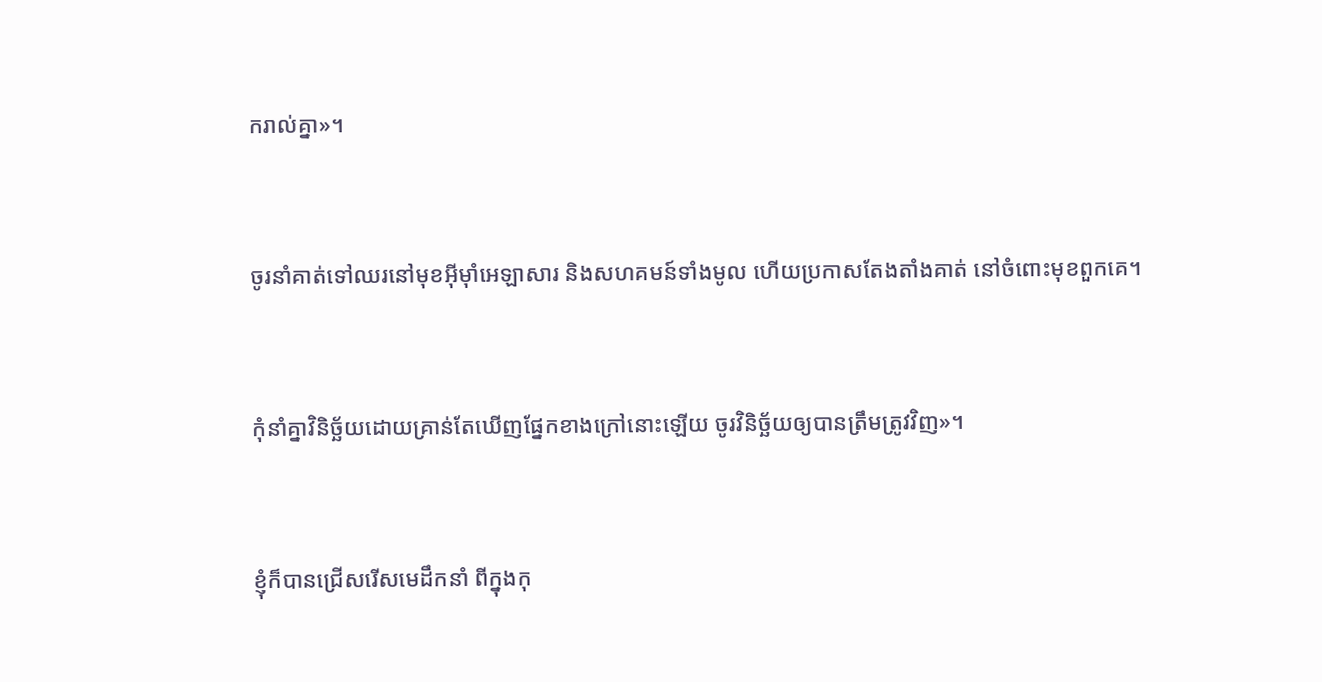ករាល់គ្នា»។


ចូរនាំគាត់ទៅឈរនៅមុខអ៊ីមុាំអេឡាសារ និងសហគមន៍ទាំងមូល ហើយប្រកាសតែងតាំងគាត់ នៅចំពោះមុខពួកគេ។


កុំនាំគ្នាវិនិច្ឆ័យដោយគ្រាន់តែឃើញផ្នែកខាងក្រៅនោះឡើយ ចូរវិនិច្ឆ័យឲ្យបានត្រឹមត្រូវវិញ»។


ខ្ញុំក៏បានជ្រើសរើសមេដឹកនាំ ពីក្នុងកុ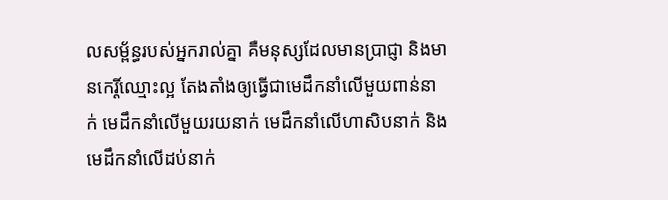ល‌សម្ព័ន្ធរបស់អ្នករាល់គ្នា គឺមនុស្សដែលមានប្រាជ្ញា និងមានកេរ្តិ៍ឈ្មោះល្អ តែងតាំងឲ្យធ្វើជាមេដឹកនាំលើមួយពាន់នាក់ មេដឹកនាំលើមួយរយនាក់ មេដឹកនាំលើហាសិបនាក់ និងមេដឹកនាំលើដប់នាក់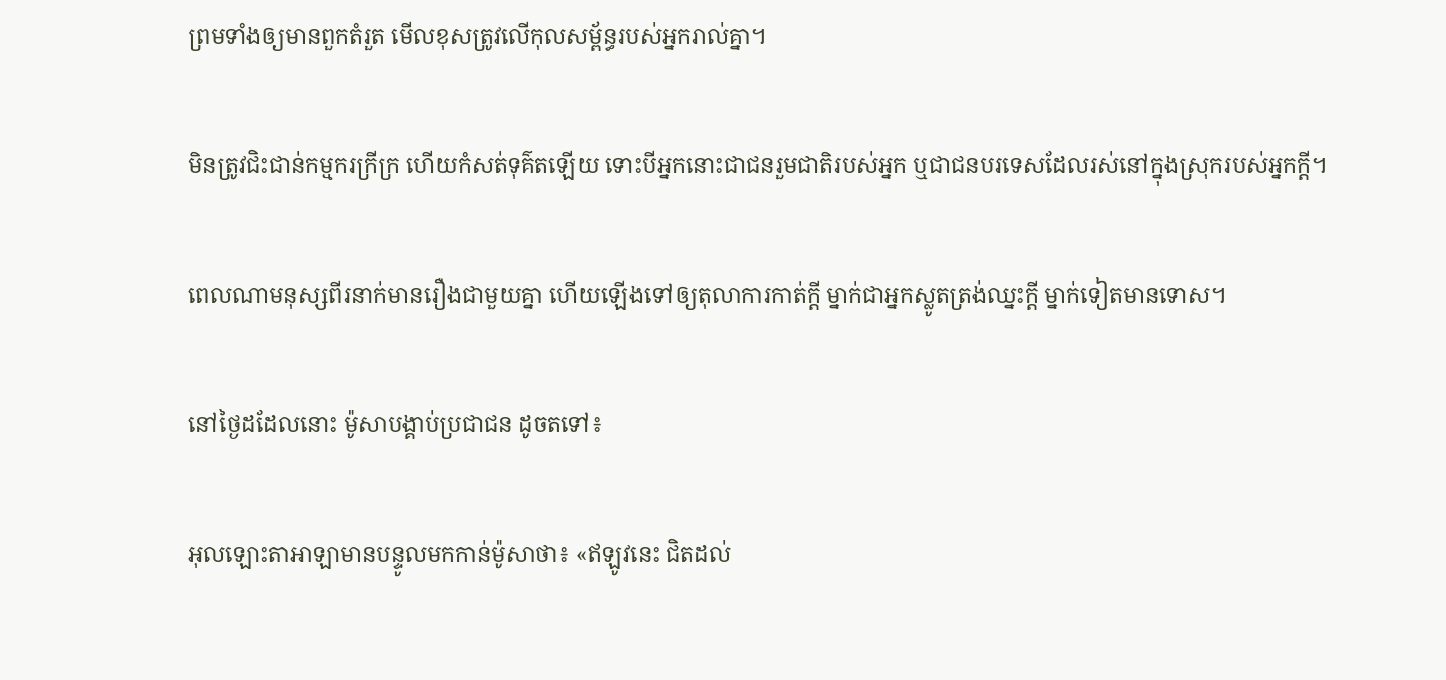ព្រមទាំងឲ្យមានពួកតំរួត មើលខុសត្រូវលើកុល‌សម្ព័ន្ធរបស់អ្នករាល់គ្នា។


មិនត្រូវជិះជាន់កម្មករក្រីក្រ ហើយកំសត់ទុគ៌តឡើយ ទោះបីអ្នកនោះជាជនរួមជាតិរបស់អ្នក ឬជាជនបរទេសដែលរស់នៅក្នុងស្រុករបស់អ្នកក្តី។


ពេលណាមនុស្សពីរនាក់មានរឿងជាមួយគ្នា ហើយឡើងទៅឲ្យតុលា‌ការកាត់ក្តី ម្នាក់ជាអ្នកស្លូតត្រង់ឈ្នះក្តី ម្នាក់ទៀតមានទោស។


នៅថ្ងៃដដែលនោះ ម៉ូសាបង្គាប់ប្រជា‌ជន ដូចតទៅ៖


អុលឡោះ‌តាអាឡាមានបន្ទូលមកកាន់ម៉ូសាថា៖ «ឥឡូវនេះ ជិតដល់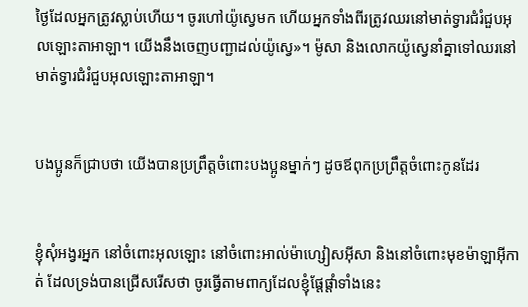ថ្ងៃដែលអ្នកត្រូវស្លាប់ហើយ។ ចូរហៅយ៉ូស្វេមក ហើយអ្នកទាំងពីរត្រូវឈរនៅមាត់ទ្វារជំរំជួបអុលឡោះ‌តាអាឡា។ យើងនឹងចេញបញ្ជាដល់យ៉ូស្វេ»។ ម៉ូសា និងលោកយ៉ូស្វេនាំគ្នាទៅឈរនៅមាត់ទ្វារជំរំជួបអុលឡោះ‌តាអាឡា។


បងប្អូនក៏ជ្រាបថា យើងបានប្រព្រឹត្ដចំពោះបងប្អូនម្នាក់ៗ ដូចឪពុកប្រព្រឹត្ដចំពោះកូនដែរ


ខ្ញុំសុំអង្វរអ្នក នៅចំពោះអុលឡោះ នៅចំពោះអាល់ម៉ា‌ហ្សៀស‌អ៊ីសា និងនៅចំពោះមុខម៉ាឡា‌អ៊ីកាត់ ដែលទ្រង់បានជ្រើសរើសថា ចូរធ្វើតាមពាក្យដែលខ្ញុំផ្ដែ‌ផ្ដាំទាំងនេះ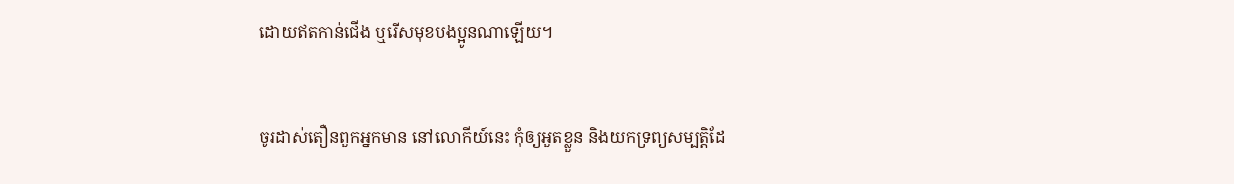ដោយឥតកាន់ជើង ឬរើសមុខបងប្អូនណាឡើយ។


ចូរដាស់‌តឿនពួកអ្នកមាន នៅលោកីយ៍នេះ កុំឲ្យអួតខ្លួន និងយកទ្រព្យសម្បត្តិដែ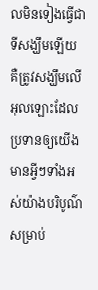លមិនទៀងធ្វើជាទីសង្ឃឹមឡើយ គឺត្រូវសង្ឃឹមលើអុលឡោះដែលប្រទានឲ្យយើងមានអ្វីៗទាំងអស់យ៉ាងបរិបូណ៌ សម្រាប់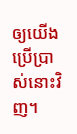ឲ្យយើងប្រើប្រាស់នោះវិញ។